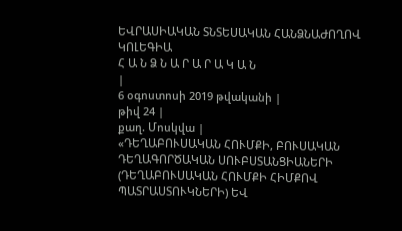ԵՎՐԱՍԻԱԿԱՆ ՏՆՏԵՍԱԿԱՆ ՀԱՆՁՆԱԺՈՂՈՎ
ԿՈԼԵԳԻԱ
Հ Ա Ն Ձ Ն Ա Ր Ա Ր Ա Կ Ա Ն
|
6 օգոստոսի 2019 թվականի |
թիվ 24 |
քաղ. Մոսկվա |
«ԴԵՂԱԲՈՒՍԱԿԱՆ ՀՈՒՄՔԻ, ԲՈՒՍԱԿԱՆ ԴԵՂԱԳՈՐԾԱԿԱՆ ՍՈՒԲՍՏԱՆՑԻԱՆԵՐԻ (ԴԵՂԱԲՈՒՍԱԿԱՆ ՀՈՒՄՔԻ ՀԻՄՔՈՎ ՊԱՏՐԱՍՏՈՒԿՆԵՐԻ) ԵՎ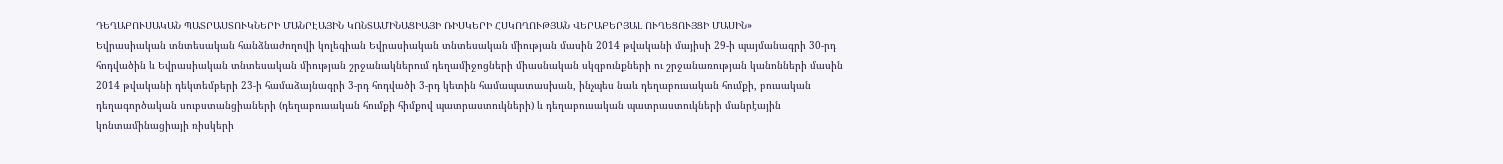ԴԵՂԱԲՈՒՍԱԿԱՆ ՊԱՏՐԱՍՏՈՒԿՆԵՐԻ ՄԱՆՐԷԱՅԻՆ ԿՈՆՏԱՄԻՆԱՑԻԱՅԻ ՌԻՍԿԵՐԻ ՀՍԿՈՂՈՒԹՅԱՆ ՎԵՐԱԲԵՐՅԱԼ ՈՒՂԵՑՈՒՅՑԻ ՄԱՍԻՆ»
Եվրասիական տնտեսական հանձնաժողովի կոլեգիան Եվրասիական տնտեսական միության մասին 2014 թվականի մայիսի 29-ի պայմանագրի 30-րդ հոդվածին և Եվրասիական տնտեսական միության շրջանակներում դեղամիջոցների միասնական սկզբունքների ու շրջանառության կանոնների մասին 2014 թվականի դեկտեմբերի 23-ի համաձայնագրի 3-րդ հոդվածի 3-րդ կետին համապատասխան, ինչպես նաև դեղաբուսական հումքի, բուսական դեղագործական սուբստանցիաների (դեղաբուսական հումքի հիմքով պատրաստուկների) և դեղաբուսական պատրաստուկների մանրէային կոնտամինացիայի ռիսկերի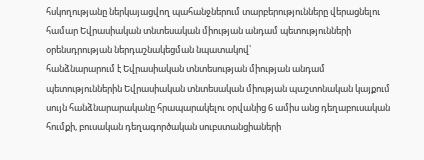հսկողությանը ներկայացվող պահանջներում տարբերությունները վերացնելու համար Եվրասիական տնտեսական միության անդամ պետությունների օրենսդրության ներդաշնակեցման նպատակով՝
հանձնարարում է Եվրասիական տնտեսության միության անդամ պետություններին Եվրասիական տնտեսական միության պաշտոնական կայքում սույն հանձնարարականը հրապարակելու օրվանից 6 ամիս անց դեղաբուսական հումքի, բուսական դեղագործական սուբստանցիաների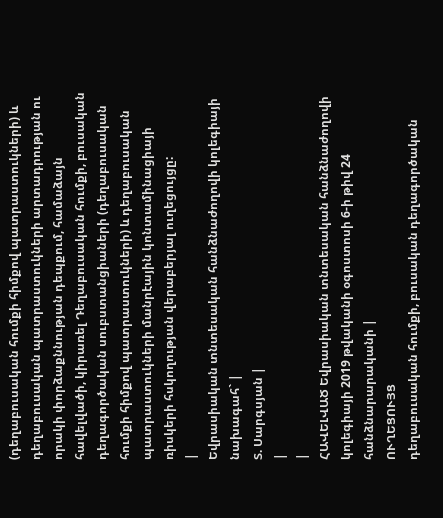(դեղաբուսական հումքի հիմքով պատրաստուկների) և դեղաբուսական պատրաստուկների արտադրության ու որակի փորձաքննության դեպքում, համաձայն հավելվածի, կիրառել Դեղաբուսական հումքի, բուսական դեղագործական սուբստանցիաների (դեղաբուսական հումքի հիմքով պատրաստուկների) և դեղաբուսական պատրաստուկների մանրէային կոնտամինացիայի ռիսկերի հսկողության վերաբերյալ ուղեցույցը:
|
Եվրասիական տնտեսական հանձնաժողովի կոլեգիայի նախագահ` |
Տ. Սարգսյան |
|
|
ՀԱՎԵԼՎԱԾ Եվրասիական տնտեսական հանձնաժողովի կոլեգիայի 2019 թվականի օգոստոսի 6-ի թիվ 24 հանձնարարականի |
ՈՒՂԵՑՈՒՅՑ
դեղաբուսական հումքի, բուսական դեղագործական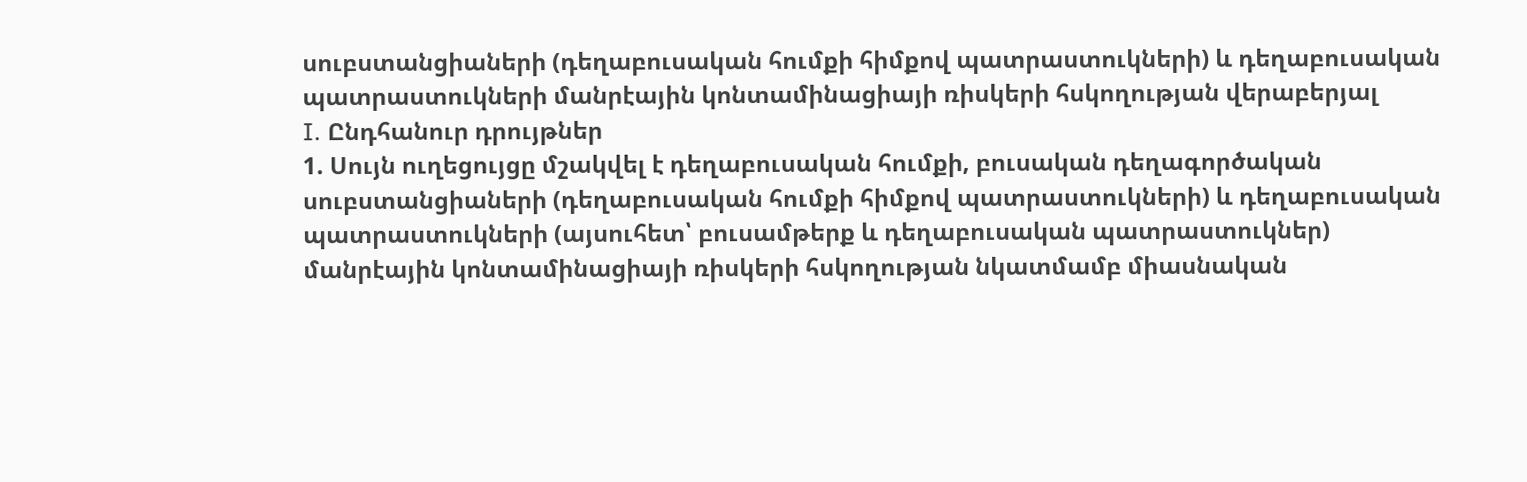սուբստանցիաների (դեղաբուսական հումքի հիմքով պատրաստուկների) և դեղաբուսական պատրաստուկների մանրէային կոնտամինացիայի ռիսկերի հսկողության վերաբերյալ
I. Ընդհանուր դրույթներ
1. Սույն ուղեցույցը մշակվել է դեղաբուսական հումքի, բուսական դեղագործական սուբստանցիաների (դեղաբուսական հումքի հիմքով պատրաստուկների) և դեղաբուսական պատրաստուկների (այսուհետ՝ բուսամթերք և դեղաբուսական պատրաստուկներ) մանրէային կոնտամինացիայի ռիսկերի հսկողության նկատմամբ միասնական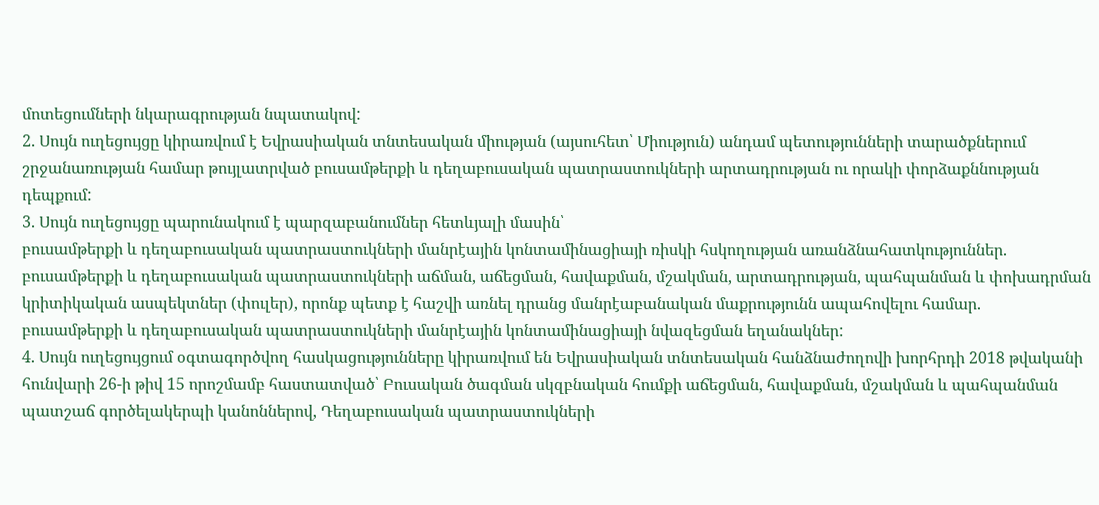մոտեցումների նկարագրության նպատակով:
2. Սույն ուղեցույցը կիրառվում է Եվրասիական տնտեսական միության (այսուհետ՝ Միություն) անդամ պետությունների տարածքներում շրջանառության համար թույլատրված բուսամթերքի և դեղաբուսական պատրաստուկների արտադրության ու որակի փորձաքննության դեպքում:
3. Սույն ուղեցույցը պարունակում է պարզաբանումներ հետևյալի մասին՝
բուսամթերքի և դեղաբուսական պատրաստուկների մանրէային կոնտամինացիայի ռիսկի հսկողության առանձնահատկություններ.
բուսամթերքի և դեղաբուսական պատրաստուկների աճման, աճեցման, հավաքման, մշակման, արտադրության, պահպանման և փոխադրման կրիտիկական ասպեկտներ (փուլեր), որոնք պետք է հաշվի առնել դրանց մանրէաբանական մաքրությունն ապահովելու համար.
բուսամթերքի և դեղաբուսական պատրաստուկների մանրէային կոնտամինացիայի նվազեցման եղանակներ:
4. Սույն ուղեցույցում օգտագործվող հասկացությունները կիրառվում են Եվրասիական տնտեսական հանձնաժողովի խորհրդի 2018 թվականի հունվարի 26-ի թիվ 15 որոշմամբ հաստատված՝ Բուսական ծագման սկզբնական հումքի աճեցման, հավաքման, մշակման և պահպանման պատշաճ գործելակերպի կանոններով, Դեղաբուսական պատրաստուկների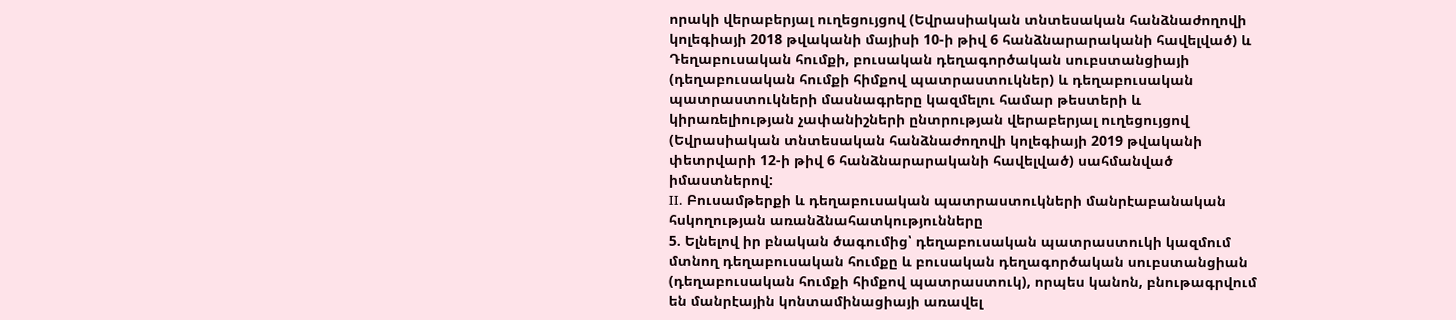որակի վերաբերյալ ուղեցույցով (Եվրասիական տնտեսական հանձնաժողովի կոլեգիայի 2018 թվականի մայիսի 10-ի թիվ 6 հանձնարարականի հավելված) և Դեղաբուսական հումքի, բուսական դեղագործական սուբստանցիայի (դեղաբուսական հումքի հիմքով պատրաստուկներ) և դեղաբուսական պատրաստուկների մասնագրերը կազմելու համար թեստերի և կիրառելիության չափանիշների ընտրության վերաբերյալ ուղեցույցով (Եվրասիական տնտեսական հանձնաժողովի կոլեգիայի 2019 թվականի փետրվարի 12-ի թիվ 6 հանձնարարականի հավելված) սահմանված իմաստներով:
II. Բուսամթերքի և դեղաբուսական պատրաստուկների մանրէաբանական հսկողության առանձնահատկությունները
5. Ելնելով իր բնական ծագումից՝ դեղաբուսական պատրաստուկի կազմում մտնող դեղաբուսական հումքը և բուսական դեղագործական սուբստանցիան (դեղաբուսական հումքի հիմքով պատրաստուկ), որպես կանոն, բնութագրվում են մանրէային կոնտամինացիայի առավել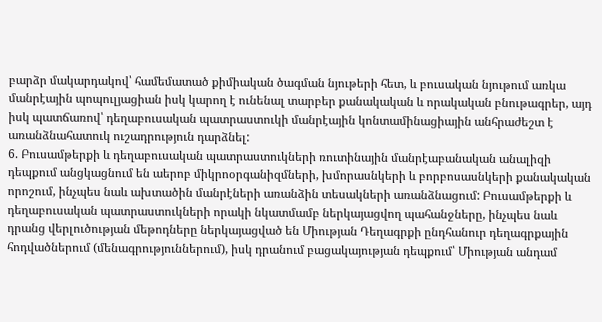բարձր մակարդակով՝ համեմատած քիմիական ծագման նյութերի հետ, և բուսական նյութում առկա մանրէային պոպուլյացիան իսկ կարող է ունենալ տարբեր քանակական և որակական բնութագրեր, այդ իսկ պատճառով՝ դեղաբուսական պատրաստուկի մանրէային կոնտամինացիային անհրաժեշտ է առանձնահատուկ ուշադրություն դարձնել:
6. Բուսամթերքի և դեղաբուսական պատրաստուկների ռուտինային մանրէաբանական անալիզի դեպքում անցկացնում են աերոբ միկրոօրգանիզմների, խմորասնկերի և բորբոսասնկերի քանակական որոշում, ինչպես նաև ախտածին մանրէների առանձին տեսակների առանձնացում: Բուսամթերքի և դեղաբուսական պատրաստուկների որակի նկատմամբ ներկայացվող պահանջները, ինչպես նաև դրանց վերլուծության մեթոդները ներկայացված են Միության Դեղագրքի ընդհանուր դեղագրքային հոդվածներում (մենագրություններում), իսկ դրանում բացակայության դեպքում՝ Միության անդամ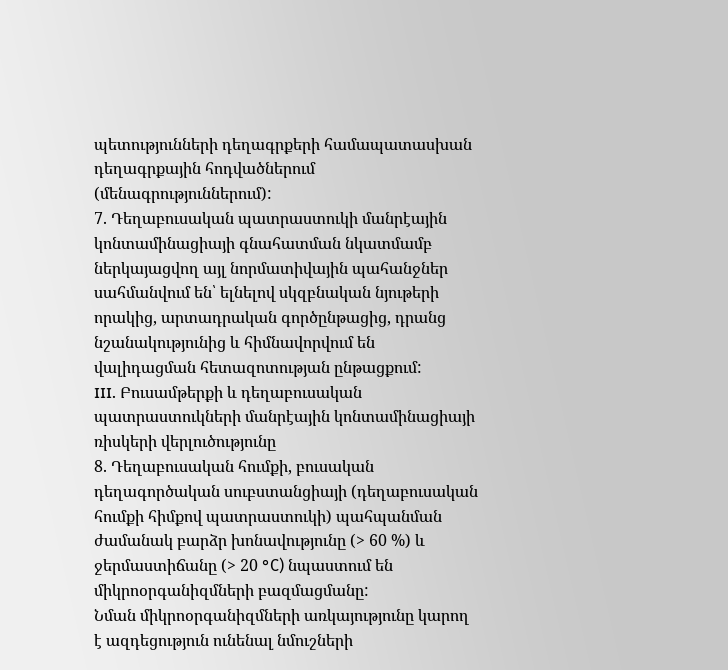պետությունների դեղագրքերի համապատասխան դեղագրքային հոդվածներում (մենագրություններում):
7. Դեղաբուսական պատրաստուկի մանրէային կոնտամինացիայի գնահատման նկատմամբ ներկայացվող այլ նորմատիվային պահանջներ սահմանվում են՝ ելնելով սկզբնական նյութերի որակից, արտադրական գործընթացից, դրանց նշանակությունից և հիմնավորվում են վալիդացման հետազոտության ընթացքում:
III. Բուսամթերքի և դեղաբուսական պատրաստուկների մանրէային կոնտամինացիայի ռիսկերի վերլուծությունը
8. Դեղաբուսական հումքի, բուսական դեղագործական սուբստանցիայի (դեղաբուսական հումքի հիմքով պատրաստուկի) պահպանման ժամանակ բարձր խոնավությունը (> 60 %) և ջերմաստիճանը (> 20 °С) նպաստում են միկրոօրգանիզմների բազմացմանը:
Նման միկրոօրգանիզմների առկայությունը կարող է ազդեցություն ունենալ նմուշների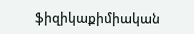ֆիզիկաքիմիական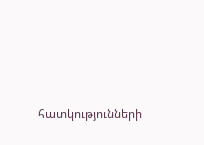հատկությունների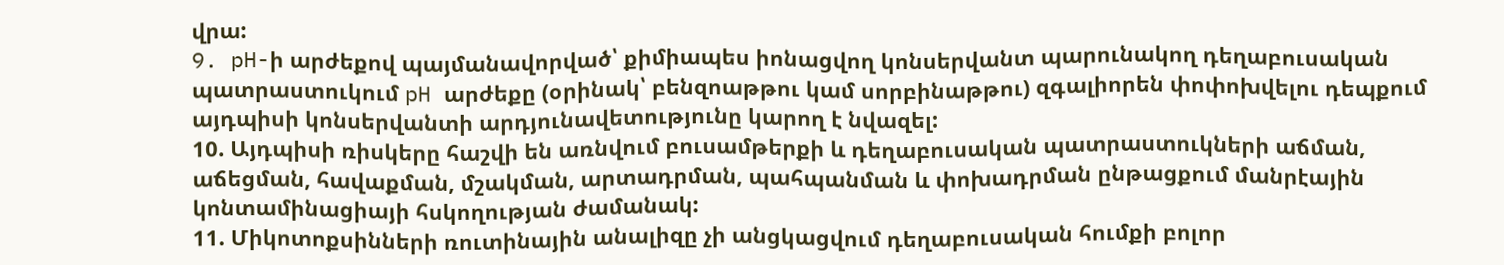վրա:
9. pH-ի արժեքով պայմանավորված՝ քիմիապես իոնացվող կոնսերվանտ պարունակող դեղաբուսական պատրաստուկում pH արժեքը (օրինակ՝ բենզոաթթու կամ սորբինաթթու) զգալիորեն փոփոխվելու դեպքում այդպիսի կոնսերվանտի արդյունավետությունը կարող է նվազել:
10. Այդպիսի ռիսկերը հաշվի են առնվում բուսամթերքի և դեղաբուսական պատրաստուկների աճման, աճեցման, հավաքման, մշակման, արտադրման, պահպանման և փոխադրման ընթացքում մանրէային կոնտամինացիայի հսկողության ժամանակ:
11. Միկոտոքսինների ռուտինային անալիզը չի անցկացվում դեղաբուսական հումքի բոլոր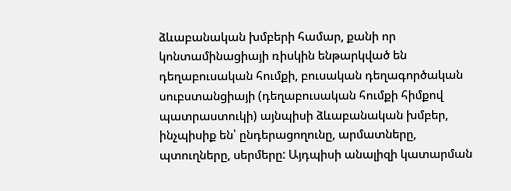ձևաբանական խմբերի համար, քանի որ կոնտամինացիայի ռիսկին ենթարկված են դեղաբուսական հումքի, բուսական դեղագործական սուբստանցիայի (դեղաբուսական հումքի հիմքով պատրաստուկի) այնպիսի ձևաբանական խմբեր, ինչպիսիք են՝ ընդերացողունը, արմատները, պտուղները, սերմերը: Այդպիսի անալիզի կատարման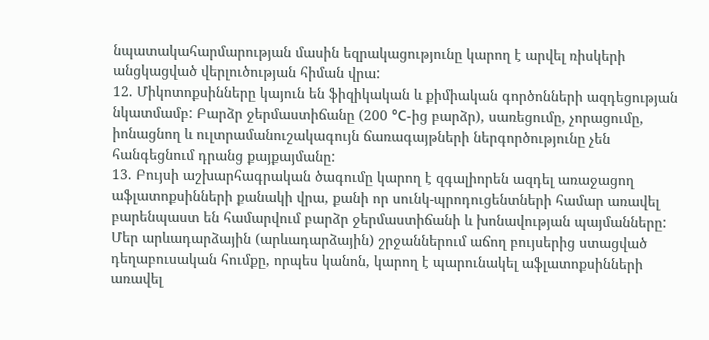նպատակահարմարության մասին եզրակացությունը կարող է արվել ռիսկերի անցկացված վերլուծության հիման վրա:
12. Միկոտոքսինները կայուն են ֆիզիկական և քիմիական գործոնների ազդեցության նկատմամբ: Բարձր ջերմաստիճանը (200 °С-ից բարձր), սառեցումը, չորացումը, իոնացնող և ուլտրամանուշակագույն ճառագայթների ներգործությունը չեն հանգեցնում դրանց քայքայմանը:
13. Բույսի աշխարհագրական ծագումը կարող է զգալիորեն ազդել առաջացող աֆլատոքսինների քանակի վրա, քանի որ սունկ-պրոդուցենտների համար առավել բարենպաստ են համարվում բարձր ջերմաստիճանի և խոնավության պայմանները: Մեր արևադարձային (արևադարձային) շրջաններում աճող բույսերից ստացված դեղաբուսական հումքը, որպես կանոն, կարող է պարունակել աֆլատոքսինների առավել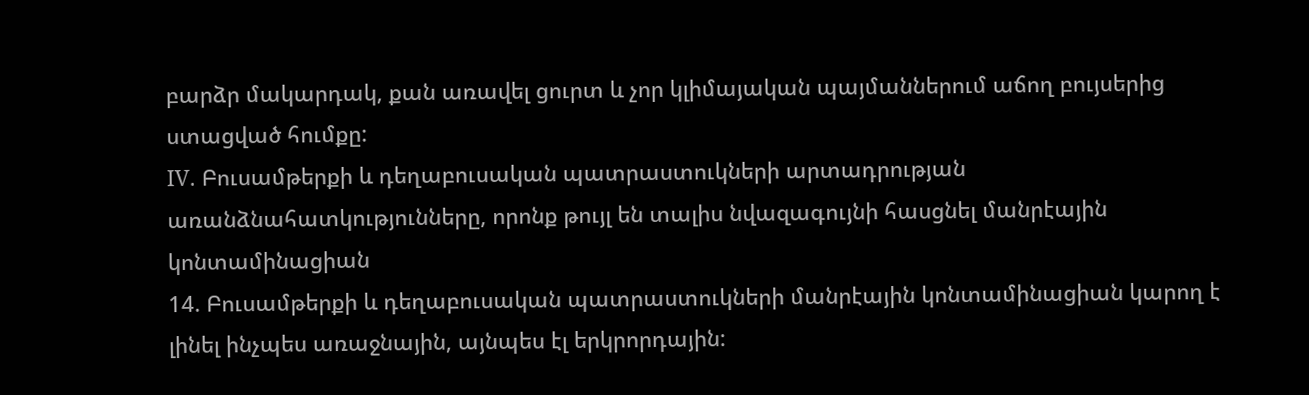բարձր մակարդակ, քան առավել ցուրտ և չոր կլիմայական պայմաններում աճող բույսերից ստացված հումքը:
IV. Բուսամթերքի և դեղաբուսական պատրաստուկների արտադրության առանձնահատկությունները, որոնք թույլ են տալիս նվազագույնի հասցնել մանրէային կոնտամինացիան
14. Բուսամթերքի և դեղաբուսական պատրաստուկների մանրէային կոնտամինացիան կարող է լինել ինչպես առաջնային, այնպես էլ երկրորդային: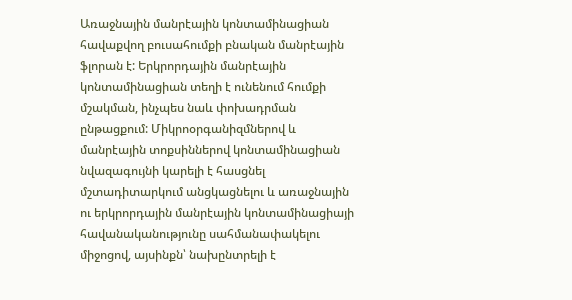Առաջնային մանրէային կոնտամինացիան հավաքվող բուսահումքի բնական մանրէային ֆլորան է: Երկրորդային մանրէային կոնտամինացիան տեղի է ունենում հումքի մշակման, ինչպես նաև փոխադրման ընթացքում: Միկրոօրգանիզմներով և մանրէային տոքսիններով կոնտամինացիան նվազագույնի կարելի է հասցնել մշտադիտարկում անցկացնելու և առաջնային ու երկրորդային մանրէային կոնտամինացիայի հավանականությունը սահմանափակելու միջոցով, այսինքն՝ նախընտրելի է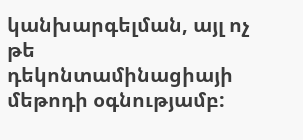կանխարգելման, այլ ոչ թե դեկոնտամինացիայի մեթոդի օգնությամբ: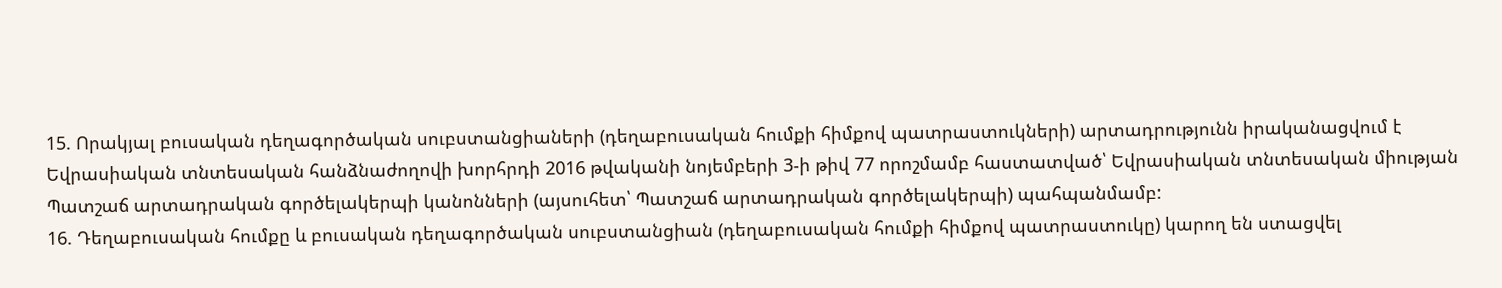15. Որակյալ բուսական դեղագործական սուբստանցիաների (դեղաբուսական հումքի հիմքով պատրաստուկների) արտադրությունն իրականացվում է Եվրասիական տնտեսական հանձնաժողովի խորհրդի 2016 թվականի նոյեմբերի 3-ի թիվ 77 որոշմամբ հաստատված՝ Եվրասիական տնտեսական միության Պատշաճ արտադրական գործելակերպի կանոնների (այսուհետ՝ Պատշաճ արտադրական գործելակերպի) պահպանմամբ:
16. Դեղաբուսական հումքը և բուսական դեղագործական սուբստանցիան (դեղաբուսական հումքի հիմքով պատրաստուկը) կարող են ստացվել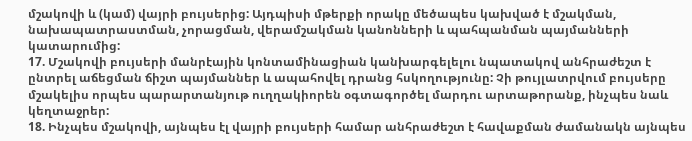մշակովի և (կամ) վայրի բույսերից: Այդպիսի մթերքի որակը մեծապես կախված է մշակման, նախապատրաստման, չորացման, վերամշակման կանոնների և պահպանման պայմանների կատարումից:
17. Մշակովի բույսերի մանրէային կոնտամինացիան կանխարգելելու նպատակով անհրաժեշտ է ընտրել աճեցման ճիշտ պայմաններ և ապահովել դրանց հսկողությունը: Չի թույլատրվում բույսերը մշակելիս որպես պարարտանյութ ուղղակիորեն օգտագործել մարդու արտաթորանք, ինչպես նաև կեղտաջրեր:
18. Ինչպես մշակովի, այնպես էլ վայրի բույսերի համար անհրաժեշտ է հավաքման ժամանակն այնպես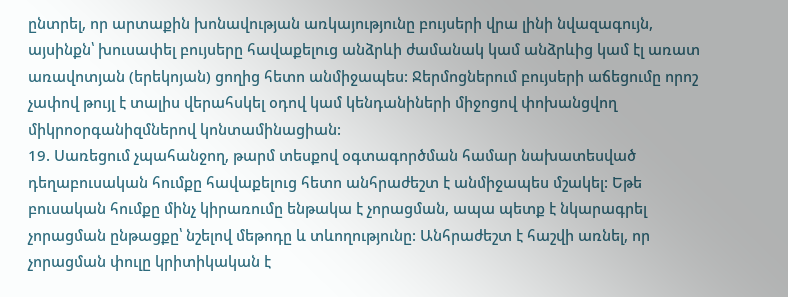ընտրել, որ արտաքին խոնավության առկայությունը բույսերի վրա լինի նվազագույն, այսինքն՝ խուսափել բույսերը հավաքելուց անձրևի ժամանակ կամ անձրևից կամ էլ առատ առավոտյան (երեկոյան) ցողից հետո անմիջապես: Ջերմոցներում բույսերի աճեցումը որոշ չափով թույլ է տալիս վերահսկել օդով կամ կենդանիների միջոցով փոխանցվող միկրոօրգանիզմներով կոնտամինացիան:
19. Սառեցում չպահանջող, թարմ տեսքով օգտագործման համար նախատեսված դեղաբուսական հումքը հավաքելուց հետո անհրաժեշտ է անմիջապես մշակել: Եթե բուսական հումքը մինչ կիրառումը ենթակա է չորացման, ապա պետք է նկարագրել չորացման ընթացքը՝ նշելով մեթոդը և տևողությունը: Անհրաժեշտ է հաշվի առնել, որ չորացման փուլը կրիտիկական է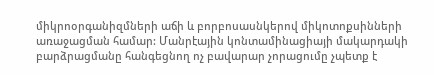միկրոօրգանիզմների աճի և բորբոսասնկերով միկոտոքսինների առաջացման համար: Մանրէային կոնտամինացիայի մակարդակի բարձրացմանը հանգեցնող ոչ բավարար չորացումը չպետք է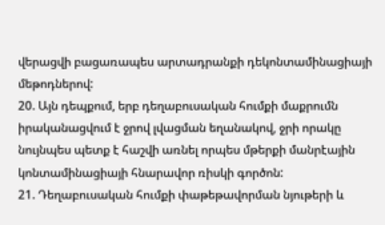վերացվի բացառապես արտադրանքի դեկոնտամինացիայի մեթոդներով:
20. Այն դեպքում, երբ դեղաբուսական հումքի մաքրումն իրականացվում է ջրով լվացման եղանակով, ջրի որակը նույնպես պետք է հաշվի առնել որպես մթերքի մանրէային կոնտամինացիայի հնարավոր ռիսկի գործոն:
21. Դեղաբուսական հումքի փաթեթավորման նյութերի և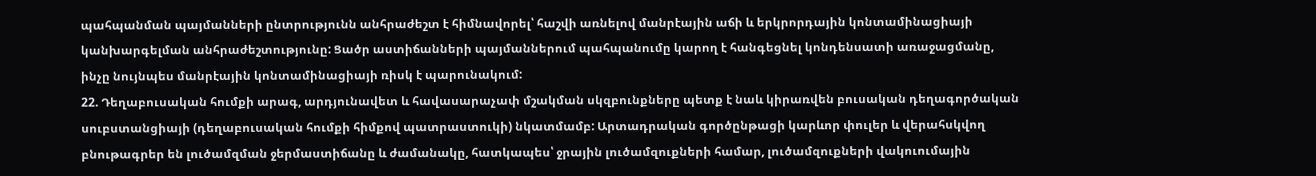պահպանման պայմանների ընտրությունն անհրաժեշտ է հիմնավորել՝ հաշվի առնելով մանրէային աճի և երկրորդային կոնտամինացիայի կանխարգելման անհրաժեշտությունը: Ցածր աստիճանների պայմաններում պահպանումը կարող է հանգեցնել կոնդենսատի առաջացմանը, ինչը նույնպես մանրէային կոնտամինացիայի ռիսկ է պարունակում:
22. Դեղաբուսական հումքի արագ, արդյունավետ և հավասարաչափ մշակման սկզբունքները պետք է նաև կիրառվեն բուսական դեղագործական սուբստանցիայի (դեղաբուսական հումքի հիմքով պատրաստուկի) նկատմամբ: Արտադրական գործընթացի կարևոր փուլեր և վերահսկվող բնութագրեր են լուծամզման ջերմաստիճանը և ժամանակը, հատկապես՝ ջրային լուծամզուքների համար, լուծամզուքների վակուումային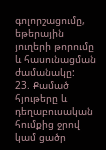գոլորշացումը, եթերային յուղերի թորումը և հասունացման ժամանակը:
23. Քամած հյութերը և դեղաբուսական հումքից ջրով կամ ցածր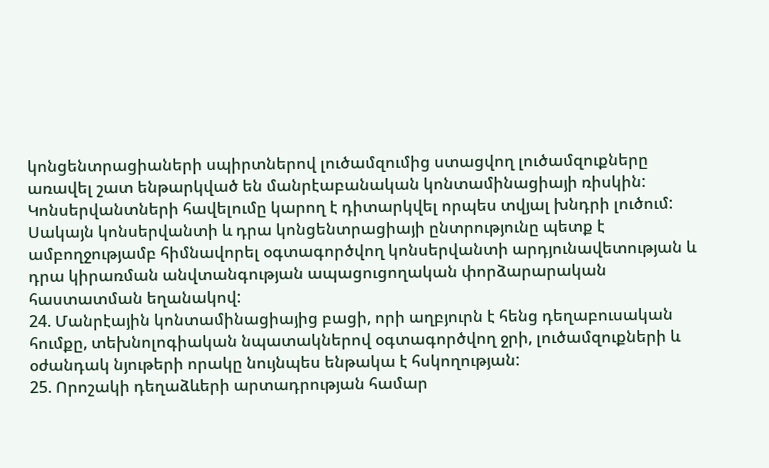կոնցենտրացիաների սպիրտներով լուծամզումից ստացվող լուծամզուքները առավել շատ ենթարկված են մանրէաբանական կոնտամինացիայի ռիսկին: Կոնսերվանտների հավելումը կարող է դիտարկվել որպես տվյալ խնդրի լուծում: Սակայն կոնսերվանտի և դրա կոնցենտրացիայի ընտրությունը պետք է ամբողջությամբ հիմնավորել օգտագործվող կոնսերվանտի արդյունավետության և դրա կիրառման անվտանգության ապացուցողական փորձարարական հաստատման եղանակով:
24. Մանրէային կոնտամինացիայից բացի, որի աղբյուրն է հենց դեղաբուսական հումքը, տեխնոլոգիական նպատակներով օգտագործվող ջրի, լուծամզուքների և օժանդակ նյութերի որակը նույնպես ենթակա է հսկողության:
25. Որոշակի դեղաձևերի արտադրության համար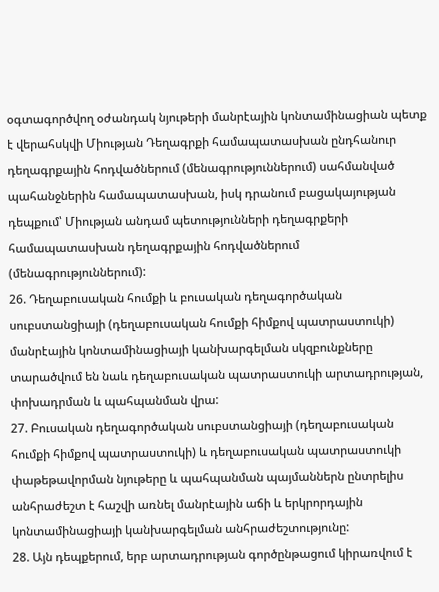օգտագործվող օժանդակ նյութերի մանրէային կոնտամինացիան պետք է վերահսկվի Միության Դեղագրքի համապատասխան ընդհանուր դեղագրքային հոդվածներում (մենագրություններում) սահմանված պահանջներին համապատասխան, իսկ դրանում բացակայության դեպքում՝ Միության անդամ պետությունների դեղագրքերի համապատասխան դեղագրքային հոդվածներում (մենագրություններում):
26. Դեղաբուսական հումքի և բուսական դեղագործական սուբստանցիայի (դեղաբուսական հումքի հիմքով պատրաստուկի) մանրէային կոնտամինացիայի կանխարգելման սկզբունքները տարածվում են նաև դեղաբուսական պատրաստուկի արտադրության, փոխադրման և պահպանման վրա:
27. Բուսական դեղագործական սուբստանցիայի (դեղաբուսական հումքի հիմքով պատրաստուկի) և դեղաբուսական պատրաստուկի փաթեթավորման նյութերը և պահպանման պայմաններն ընտրելիս անհրաժեշտ է հաշվի առնել մանրէային աճի և երկրորդային կոնտամինացիայի կանխարգելման անհրաժեշտությունը:
28. Այն դեպքերում, երբ արտադրության գործընթացում կիրառվում է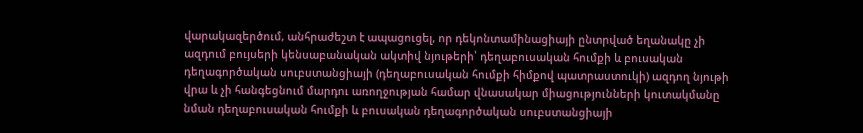վարակազերծում, անհրաժեշտ է ապացուցել, որ դեկոնտամինացիայի ընտրված եղանակը չի ազդում բույսերի կենսաբանական ակտիվ նյութերի՝ դեղաբուսական հումքի և բուսական դեղագործական սուբստանցիայի (դեղաբուսական հումքի հիմքով պատրաստուկի) ազդող նյութի վրա և չի հանգեցնում մարդու առողջության համար վնասակար միացությունների կուտակմանը նման դեղաբուսական հումքի և բուսական դեղագործական սուբստանցիայի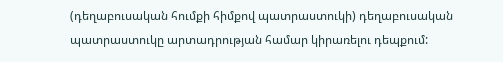(դեղաբուսական հումքի հիմքով պատրաստուկի) դեղաբուսական պատրաստուկը արտադրության համար կիրառելու դեպքում: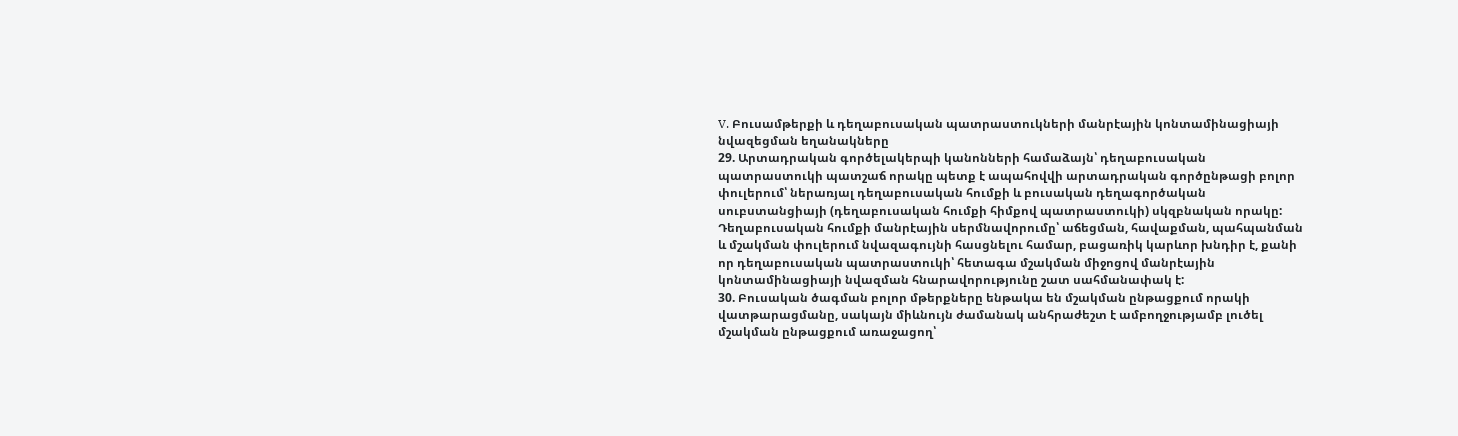V. Բուսամթերքի և դեղաբուսական պատրաստուկների մանրէային կոնտամինացիայի նվազեցման եղանակները
29. Արտադրական գործելակերպի կանոնների համաձայն՝ դեղաբուսական պատրաստուկի պատշաճ որակը պետք է ապահովվի արտադրական գործընթացի բոլոր փուլերում՝ ներառյալ դեղաբուսական հումքի և բուսական դեղագործական սուբստանցիայի (դեղաբուսական հումքի հիմքով պատրաստուկի) սկզբնական որակը: Դեղաբուսական հումքի մանրէային սերմնավորումը՝ աճեցման, հավաքման, պահպանման և մշակման փուլերում նվազագույնի հասցնելու համար, բացառիկ կարևոր խնդիր է, քանի որ դեղաբուսական պատրաստուկի՝ հետագա մշակման միջոցով մանրէային կոնտամինացիայի նվազման հնարավորությունը շատ սահմանափակ է:
30. Բուսական ծագման բոլոր մթերքները ենթակա են մշակման ընթացքում որակի վատթարացմանը, սակայն միևնույն ժամանակ անհրաժեշտ է ամբողջությամբ լուծել մշակման ընթացքում առաջացող՝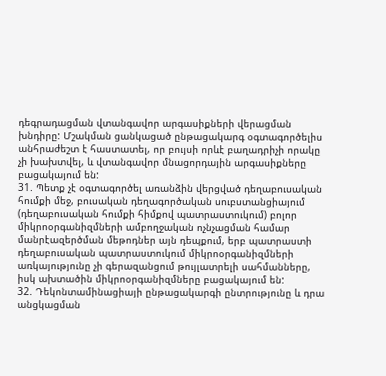դեգրադացման վտանգավոր արգասիքների վերացման խնդիրը: Մշակման ցանկացած ընթացակարգ օգտագործելիս անհրաժեշտ է հաստատել, որ բույսի որևէ բաղադրիչի որակը չի խախտվել, և վտանգավոր մնացորդային արգասիքները բացակայում են:
31. Պետք չէ օգտագործել առանձին վերցված դեղաբուսական հումքի մեջ, բուսական դեղագործական սուբստանցիայում (դեղաբուսական հումքի հիմքով պատրաստուկում) բոլոր միկրոօրգանիզմների ամբողջական ոչնչացման համար մանրէազերծման մեթոդներ այն դեպքում, երբ պատրաստի դեղաբուսական պատրաստուկում միկրոօրգանիզմների առկայությունը չի գերազանցում թույլատրելի սահմանները, իսկ ախտածին միկրոօրգանիզմները բացակայում են:
32. Դեկոնտամինացիայի ընթացակարգի ընտրությունը և դրա անցկացման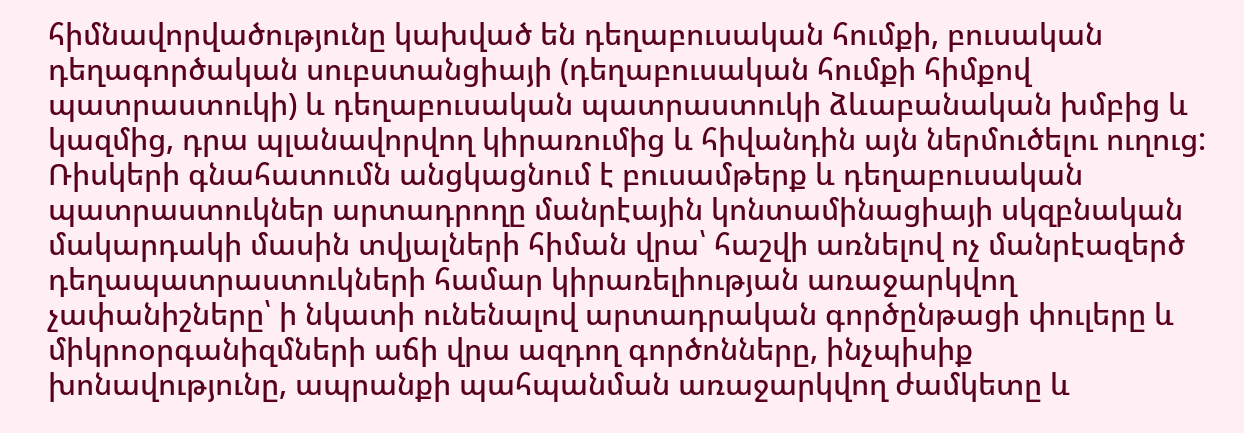հիմնավորվածությունը կախված են դեղաբուսական հումքի, բուսական դեղագործական սուբստանցիայի (դեղաբուսական հումքի հիմքով պատրաստուկի) և դեղաբուսական պատրաստուկի ձևաբանական խմբից և կազմից, դրա պլանավորվող կիրառումից և հիվանդին այն ներմուծելու ուղուց: Ռիսկերի գնահատումն անցկացնում է բուսամթերք և դեղաբուսական պատրաստուկներ արտադրողը մանրէային կոնտամինացիայի սկզբնական մակարդակի մասին տվյալների հիման վրա՝ հաշվի առնելով ոչ մանրէազերծ դեղապատրաստուկների համար կիրառելիության առաջարկվող չափանիշները՝ ի նկատի ունենալով արտադրական գործընթացի փուլերը և միկրոօրգանիզմների աճի վրա ազդող գործոնները, ինչպիսիք խոնավությունը, ապրանքի պահպանման առաջարկվող ժամկետը և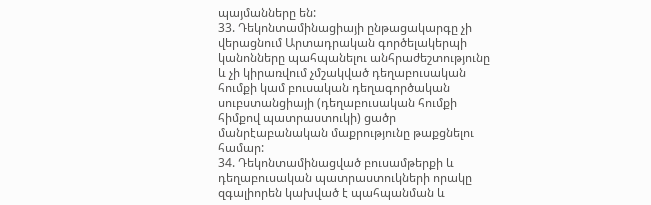պայմանները են:
33. Դեկոնտամինացիայի ընթացակարգը չի վերացնում Արտադրական գործելակերպի կանոնները պահպանելու անհրաժեշտությունը և չի կիրառվում չմշակված դեղաբուսական հումքի կամ բուսական դեղագործական սուբստանցիայի (դեղաբուսական հումքի հիմքով պատրաստուկի) ցածր մանրէաբանական մաքրությունը թաքցնելու համար:
34. Դեկոնտամինացված բուսամթերքի և դեղաբուսական պատրաստուկների որակը զգալիորեն կախված է պահպանման և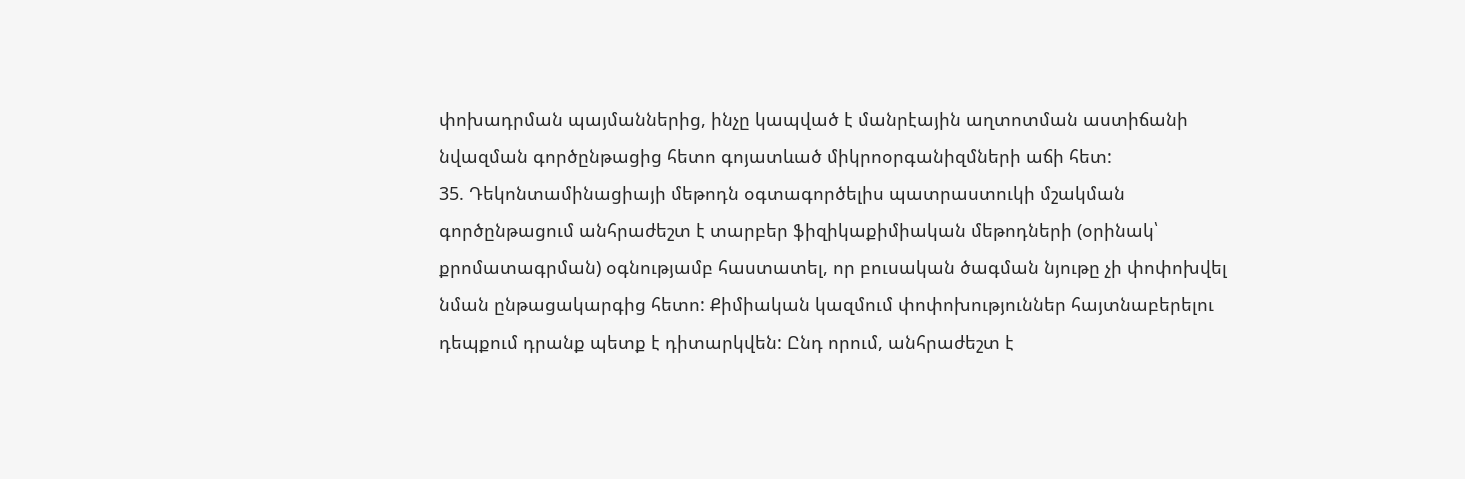փոխադրման պայմաններից, ինչը կապված է մանրէային աղտոտման աստիճանի նվազման գործընթացից հետո գոյատևած միկրոօրգանիզմների աճի հետ:
35. Դեկոնտամինացիայի մեթոդն օգտագործելիս պատրաստուկի մշակման գործընթացում անհրաժեշտ է տարբեր ֆիզիկաքիմիական մեթոդների (օրինակ՝ քրոմատագրման) օգնությամբ հաստատել, որ բուսական ծագման նյութը չի փոփոխվել նման ընթացակարգից հետո: Քիմիական կազմում փոփոխություններ հայտնաբերելու դեպքում դրանք պետք է դիտարկվեն: Ընդ որում, անհրաժեշտ է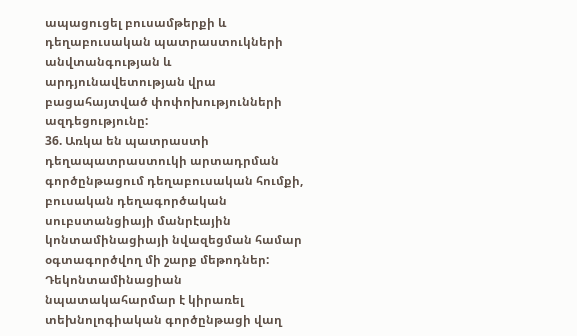ապացուցել բուսամթերքի և դեղաբուսական պատրաստուկների անվտանգության և արդյունավետության վրա բացահայտված փոփոխությունների ազդեցությունը:
36. Առկա են պատրաստի դեղապատրաստուկի արտադրման գործընթացում դեղաբուսական հումքի, բուսական դեղագործական սուբստանցիայի մանրէային կոնտամինացիայի նվազեցման համար օգտագործվող մի շարք մեթոդներ: Դեկոնտամինացիան նպատակահարմար է կիրառել տեխնոլոգիական գործընթացի վաղ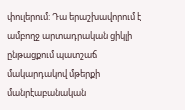փուլերում: Դա երաշխավորում է ամբողջ արտադրական ցիկլի ընթացքում պատշաճ մակարդակով մթերքի մանրէաբանական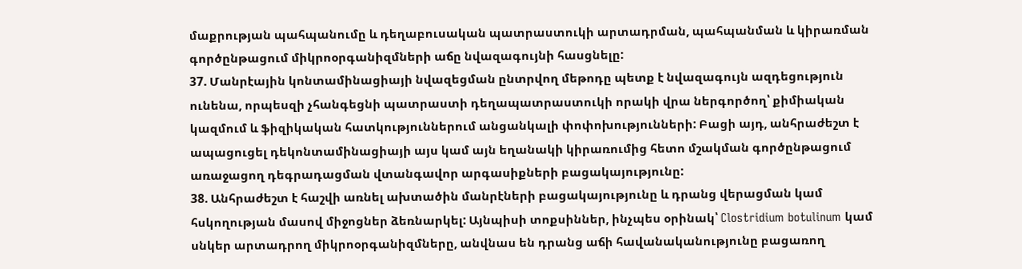մաքրության պահպանումը և դեղաբուսական պատրաստուկի արտադրման, պահպանման և կիրառման գործընթացում միկրոօրգանիզմների աճը նվազագույնի հասցնելը:
37. Մանրէային կոնտամինացիայի նվազեցման ընտրվող մեթոդը պետք է նվազագույն ազդեցություն ունենա, որպեսզի չհանգեցնի պատրաստի դեղապատրաստուկի որակի վրա ներգործող՝ քիմիական կազմում և ֆիզիկական հատկություններում անցանկալի փոփոխությունների: Բացի այդ, անհրաժեշտ է ապացուցել դեկոնտամինացիայի այս կամ այն եղանակի կիրառումից հետո մշակման գործընթացում առաջացող դեգրադացման վտանգավոր արգասիքների բացակայությունը:
38. Անհրաժեշտ է հաշվի առնել ախտածին մանրէների բացակայությունը և դրանց վերացման կամ հսկողության մասով միջոցներ ձեռնարկել: Այնպիսի տոքսիններ, ինչպես օրինակ՝ Clostridium botulinum կամ սնկեր արտադրող միկրոօրգանիզմները, անվնաս են դրանց աճի հավանականությունը բացառող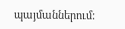պայմաններում: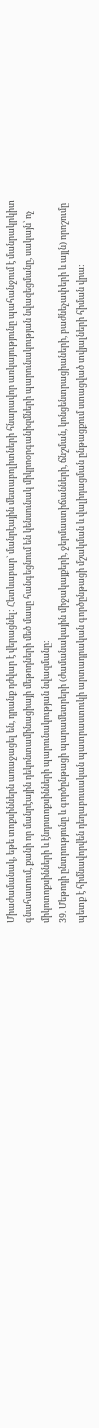Միաժամանակ, եթե տոքսիններն առաջացել են, դրանք դժվար է վերացնել: Հետևաբար` մանրէային մետաբոլիտների հնարավոր առկայությունը պահանջում է մանրակրկիտ գնահատում, քանի որ մանրէային դեկոնտամինացիայի մեթոդների մեծ մասը հանգեցնում են կենսունակ միկրոօրգանիզմների պարունակության նվազեցմանը, սակայն՝ ոչ միկոտոքսինների և էնդոտոքսինների պարունակության նվազմանը:
39. Մեթոդի ընտրությունը և գործընթացի պարամետրերի (ժամանակային միջակայքերի, ջերմաստիճանների, ճնշման, կոնցենտրացիաների, բաժնեչափերի և այլն) որոշումը պետք է հիմնավորվեն դեղաբուսական պատրաստուկի արտադրական գործընթացի մշակման և վալիդացման ընթացքում ստացված տվյալների հիման վրա: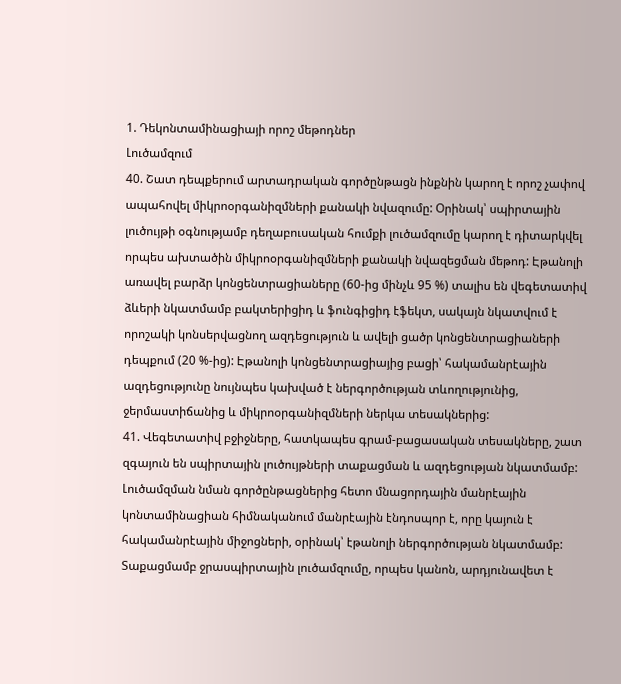1. Դեկոնտամինացիայի որոշ մեթոդներ
Լուծամզում
40. Շատ դեպքերում արտադրական գործընթացն ինքնին կարող է որոշ չափով ապահովել միկրոօրգանիզմների քանակի նվազումը: Օրինակ՝ սպիրտային լուծույթի օգնությամբ դեղաբուսական հումքի լուծամզումը կարող է դիտարկվել որպես ախտածին միկրոօրգանիզմների քանակի նվազեցման մեթոդ: Էթանոլի առավել բարձր կոնցենտրացիաները (60-ից մինչև 95 %) տալիս են վեգետատիվ ձևերի նկատմամբ բակտերիցիդ և ֆունգիցիդ էֆեկտ, սակայն նկատվում է որոշակի կոնսերվացնող ազդեցություն և ավելի ցածր կոնցենտրացիաների դեպքում (20 %-ից): Էթանոլի կոնցենտրացիայից բացի՝ հակամանրէային ազդեցությունը նույնպես կախված է ներգործության տևողությունից, ջերմաստիճանից և միկրոօրգանիզմների ներկա տեսակներից:
41. Վեգետատիվ բջիջները, հատկապես գրամ-բացասական տեսակները, շատ զգայուն են սպիրտային լուծույթների տաքացման և ազդեցության նկատմամբ: Լուծամզման նման գործընթացներից հետո մնացորդային մանրէային կոնտամինացիան հիմնականում մանրէային էնդոսպոր է, որը կայուն է հակամանրէային միջոցների, օրինակ՝ էթանոլի ներգործության նկատմամբ: Տաքացմամբ ջրասպիրտային լուծամզումը, որպես կանոն, արդյունավետ է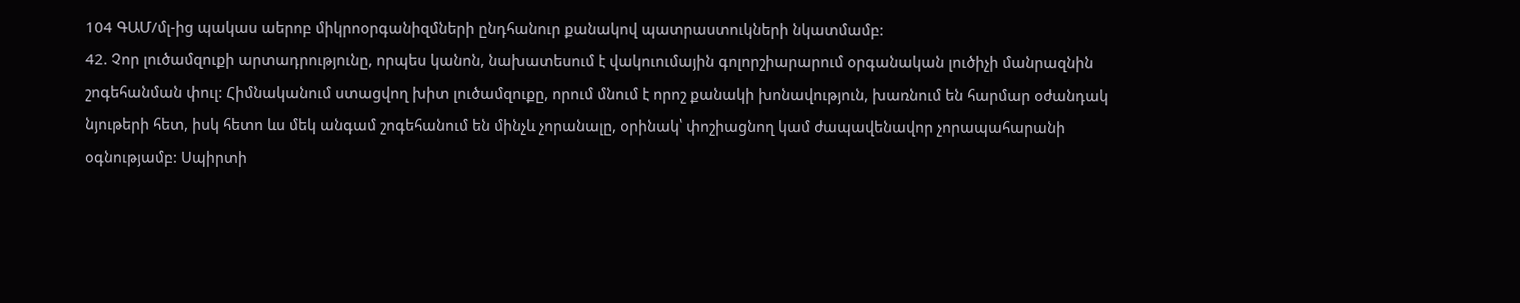104 ԳԱՄ/մլ-ից պակաս աերոբ միկրոօրգանիզմների ընդհանուր քանակով պատրաստուկների նկատմամբ:
42. Չոր լուծամզուքի արտադրությունը, որպես կանոն, նախատեսում է վակուումային գոլորշիարարում օրգանական լուծիչի մանրազնին շոգեհանման փուլ: Հիմնականում ստացվող խիտ լուծամզուքը, որում մնում է որոշ քանակի խոնավություն, խառնում են հարմար օժանդակ նյութերի հետ, իսկ հետո ևս մեկ անգամ շոգեհանում են մինչև չորանալը, օրինակ՝ փոշիացնող կամ ժապավենավոր չորապահարանի օգնությամբ: Սպիրտի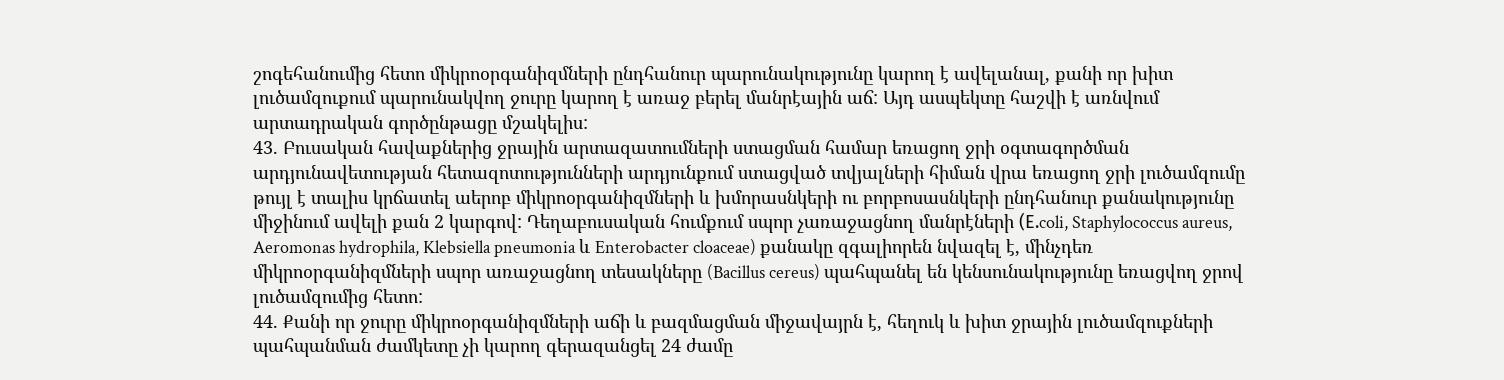շոգեհանումից հետո միկրոօրգանիզմների ընդհանուր պարունակությունը կարող է ավելանալ, քանի որ խիտ լուծամզուքում պարունակվող ջուրը կարող է առաջ բերել մանրէային աճ: Այդ ասպեկտը հաշվի է առնվում արտադրական գործընթացը մշակելիս:
43. Բուսական հավաքներից ջրային արտազատումների ստացման համար եռացող ջրի օգտագործման արդյունավետության հետազոտությունների արդյունքում ստացված տվյալների հիման վրա եռացող ջրի լուծամզումը թույլ է տալիս կրճատել աերոբ միկրոօրգանիզմների և խմորասնկերի ու բորբոսասնկերի ընդհանուր քանակությունը միջինում ավելի քան 2 կարգով: Դեղաբուսական հումքում սպոր չառաջացնող մանրէների (Е.coli, Staphylococcus aureus, Aeromonas hydrophila, Klebsiella pneumonia և Enterobacter cloaceae) քանակը զգալիորեն նվազել է, մինչդեռ միկրոօրգանիզմների սպոր առաջացնող տեսակները (Bacillus cereus) պահպանել են կենսունակությունը եռացվող ջրով լուծամզումից հետո:
44. Քանի որ ջուրը միկրոօրգանիզմների աճի և բազմացման միջավայրն է, հեղուկ և խիտ ջրային լուծամզուքների պահպանման ժամկետը չի կարող գերազանցել 24 ժամը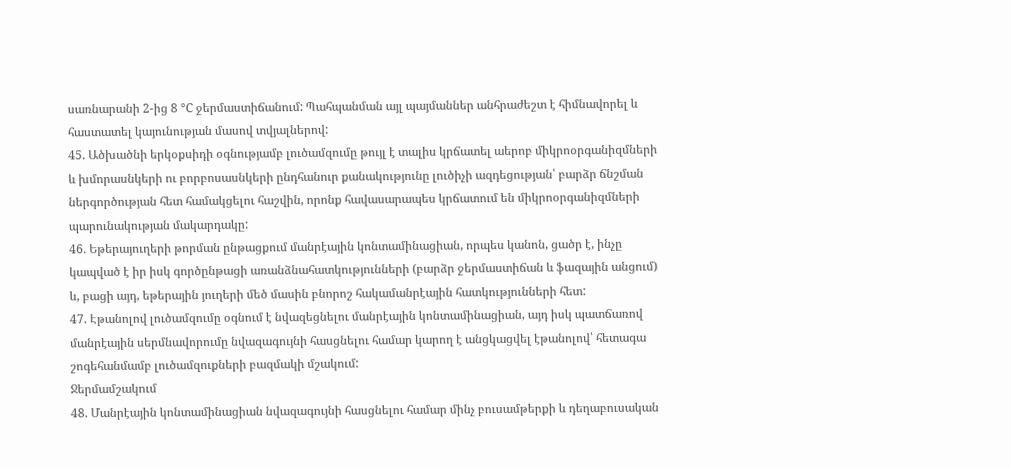սառնարանի 2-ից 8 °С ջերմաստիճանում: Պահպանման այլ պայմաններ անհրաժեշտ է հիմնավորել և հաստատել կայունության մասով տվյալներով:
45. Ածխածնի երկօքսիդի օգնությամբ լուծամզումը թույլ է տալիս կրճատել աերոբ միկրոօրգանիզմների և խմորասնկերի ու բորբոսասնկերի ընդհանուր քանակությունը լուծիչի ազդեցության՝ բարձր ճնշման ներգործության հետ համակցելու հաշվին, որոնք հավասարապես կրճատում են միկրոօրգանիզմների պարունակության մակարդակը:
46. Եթերայուղերի թորման ընթացքում մանրէային կոնտամինացիան, որպես կանոն, ցածր է, ինչը կապված է իր իսկ գործընթացի առանձնահատկությունների (բարձր ջերմաստիճան և ֆազային անցում) և, բացի այդ, եթերային յուղերի մեծ մասին բնորոշ հակամանրէային հատկությունների հետ:
47. Էթանոլով լուծամզումը օգնում է նվազեցնելու մանրէային կոնտամինացիան, այդ իսկ պատճառով մանրէային սերմնավորումը նվազագույնի հասցնելու համար կարող է անցկացվել էթանոլով՝ հետագա շոգեհանմամբ լուծամզուքների բազմակի մշակում:
Ջերմամշակում
48. Մանրէային կոնտամինացիան նվազագույնի հասցնելու համար մինչ բուսամթերքի և դեղաբուսական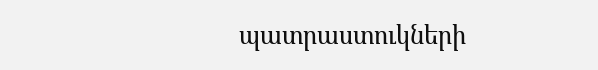պատրաստուկների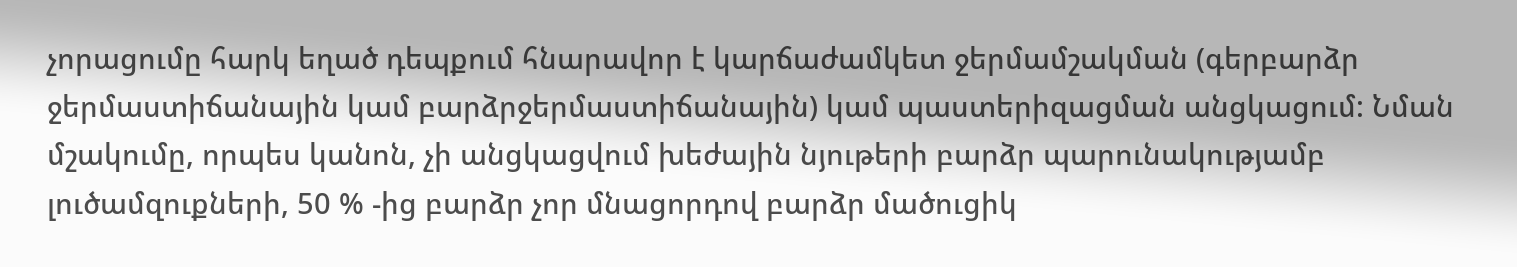չորացումը հարկ եղած դեպքում հնարավոր է կարճաժամկետ ջերմամշակման (գերբարձր ջերմաստիճանային կամ բարձրջերմաստիճանային) կամ պաստերիզացման անցկացում: Նման մշակումը, որպես կանոն, չի անցկացվում խեժային նյութերի բարձր պարունակությամբ լուծամզուքների, 50 % -ից բարձր չոր մնացորդով բարձր մածուցիկ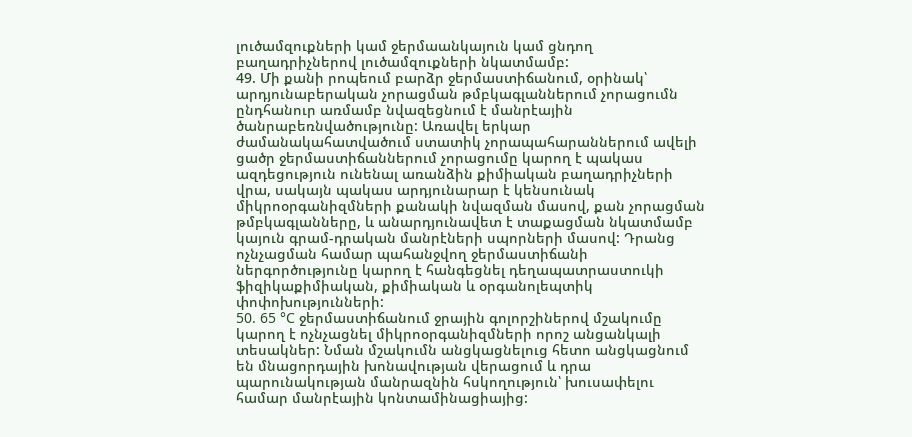լուծամզուքների կամ ջերմաանկայուն կամ ցնդող բաղադրիչներով լուծամզուքների նկատմամբ:
49. Մի քանի րոպեում բարձր ջերմաստիճանում, օրինակ՝ արդյունաբերական չորացման թմբկագլաններում չորացումն ընդհանուր առմամբ նվազեցնում է մանրէային ծանրաբեռնվածությունը: Առավել երկար ժամանակահատվածում ստատիկ չորապահարաններում ավելի ցածր ջերմաստիճաններում չորացումը կարող է պակաս ազդեցություն ունենալ առանձին քիմիական բաղադրիչների վրա, սակայն պակաս արդյունարար է կենսունակ միկրոօրգանիզմների քանակի նվազման մասով, քան չորացման թմբկագլանները, և անարդյունավետ է տաքացման նկատմամբ կայուն գրամ-դրական մանրէների սպորների մասով: Դրանց ոչնչացման համար պահանջվող ջերմաստիճանի ներգործությունը կարող է հանգեցնել դեղապատրաստուկի ֆիզիկաքիմիական, քիմիական և օրգանոլեպտիկ փոփոխությունների:
50. 65 °С ջերմաստիճանում ջրային գոլորշիներով մշակումը կարող է ոչնչացնել միկրոօրգանիզմների որոշ անցանկալի տեսակներ: Նման մշակումն անցկացնելուց հետո անցկացնում են մնացորդային խոնավության վերացում և դրա պարունակության մանրազնին հսկողություն՝ խուսափելու համար մանրէային կոնտամինացիայից: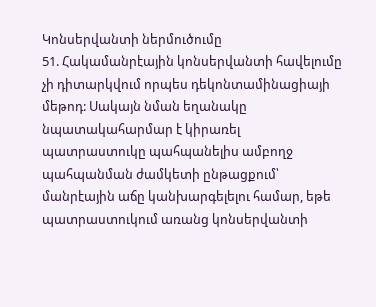Կոնսերվանտի ներմուծումը
51. Հակամանրէային կոնսերվանտի հավելումը չի դիտարկվում որպես դեկոնտամինացիայի մեթոդ: Սակայն նման եղանակը նպատակահարմար է կիրառել պատրաստուկը պահպանելիս ամբողջ պահպանման ժամկետի ընթացքում՝ մանրէային աճը կանխարգելելու համար, եթե պատրաստուկում առանց կոնսերվանտի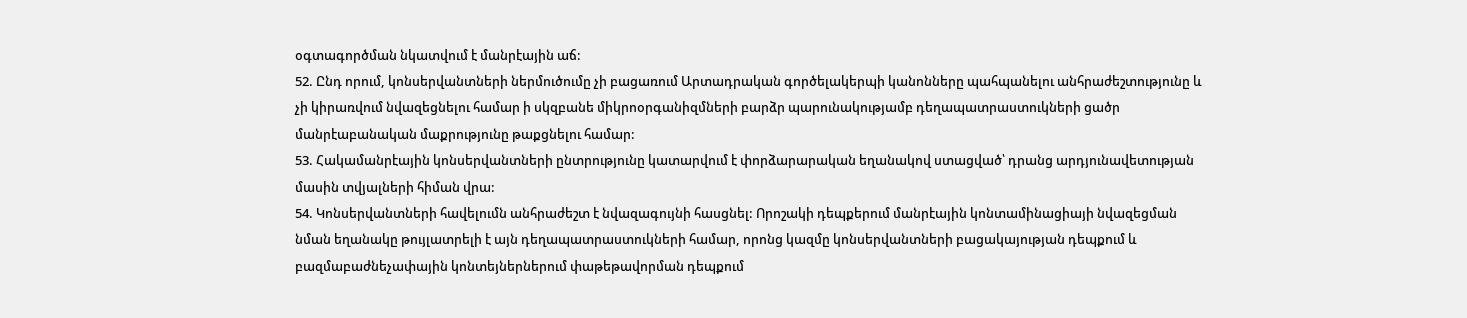օգտագործման նկատվում է մանրէային աճ:
52. Ընդ որում, կոնսերվանտների ներմուծումը չի բացառում Արտադրական գործելակերպի կանոնները պահպանելու անհրաժեշտությունը և չի կիրառվում նվազեցնելու համար ի սկզբանե միկրոօրգանիզմների բարձր պարունակությամբ դեղապատրաստուկների ցածր մանրէաբանական մաքրությունը թաքցնելու համար:
53. Հակամանրէային կոնսերվանտների ընտրությունը կատարվում է փորձարարական եղանակով ստացված՝ դրանց արդյունավետության մասին տվյալների հիման վրա:
54. Կոնսերվանտների հավելումն անհրաժեշտ է նվազագույնի հասցնել: Որոշակի դեպքերում մանրէային կոնտամինացիայի նվազեցման նման եղանակը թույլատրելի է այն դեղապատրաստուկների համար, որոնց կազմը կոնսերվանտների բացակայության դեպքում և բազմաբաժնեչափային կոնտեյներներում փաթեթավորման դեպքում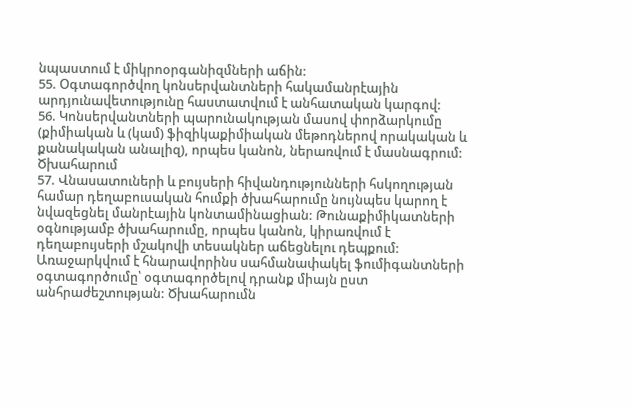նպաստում է միկրոօրգանիզմների աճին:
55. Օգտագործվող կոնսերվանտների հակամանրէային արդյունավետությունը հաստատվում է անհատական կարգով:
56. Կոնսերվանտների պարունակության մասով փորձարկումը (քիմիական և (կամ) ֆիզիկաքիմիական մեթոդներով որակական և քանակական անալիզ), որպես կանոն, ներառվում է մասնագրում:
Ծխահարում
57. Վնասատուների և բույսերի հիվանդությունների հսկողության համար դեղաբուսական հումքի ծխահարումը նույնպես կարող է նվազեցնել մանրէային կոնտամինացիան: Թունաքիմիկատների օգնությամբ ծխահարումը, որպես կանոն, կիրառվում է դեղաբույսերի մշակովի տեսակներ աճեցնելու դեպքում: Առաջարկվում է հնարավորինս սահմանափակել ֆումիգանտների օգտագործումը՝ օգտագործելով դրանք միայն ըստ անհրաժեշտության: Ծխահարումն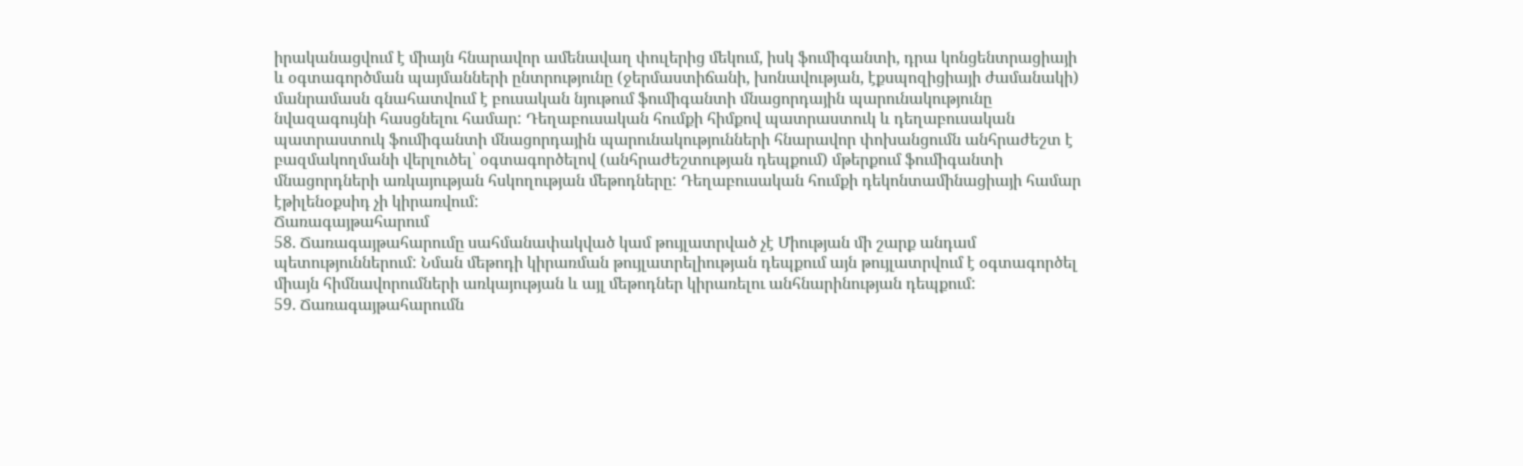իրականացվում է միայն հնարավոր ամենավաղ փուլերից մեկում, իսկ ֆումիգանտի, դրա կոնցենտրացիայի և օգտագործման պայմանների ընտրությունը (ջերմաստիճանի, խոնավության, էքսպոզիցիայի ժամանակի) մանրամասն գնահատվում է բուսական նյութում ֆումիգանտի մնացորդային պարունակությունը նվազագույնի հասցնելու համար: Դեղաբուսական հումքի հիմքով պատրաստուկ և դեղաբուսական պատրաստուկ ֆումիգանտի մնացորդային պարունակությունների հնարավոր փոխանցումն անհրաժեշտ է բազմակողմանի վերլուծել՝ օգտագործելով (անհրաժեշտության դեպքում) մթերքում ֆումիգանտի մնացորդների առկայության հսկողության մեթոդները: Դեղաբուսական հումքի դեկոնտամինացիայի համար էթիլենօքսիդ չի կիրառվում:
Ճառագայթահարում
58. Ճառագայթահարումը սահմանափակված կամ թույլատրված չէ Միության մի շարք անդամ պետություններում: Նման մեթոդի կիրառման թույլատրելիության դեպքում այն թույլատրվում է օգտագործել միայն հիմնավորումների առկայության և այլ մեթոդներ կիրառելու անհնարինության դեպքում:
59. Ճառագայթահարումն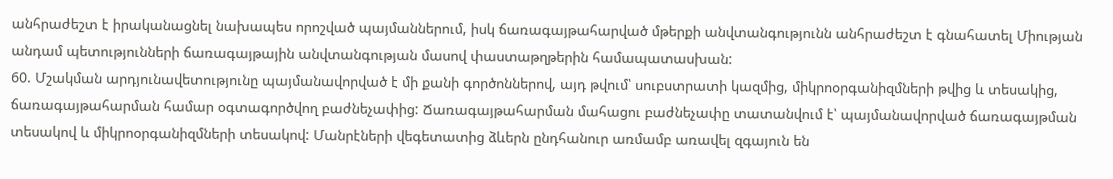անհրաժեշտ է իրականացնել նախապես որոշված պայմաններում, իսկ ճառագայթահարված մթերքի անվտանգությունն անհրաժեշտ է գնահատել Միության անդամ պետությունների ճառագայթային անվտանգության մասով փաստաթղթերին համապատասխան:
60. Մշակման արդյունավետությունը պայմանավորված է մի քանի գործոններով, այդ թվում՝ սուբստրատի կազմից, միկրոօրգանիզմների թվից և տեսակից, ճառագայթահարման համար օգտագործվող բաժնեչափից: Ճառագայթահարման մահացու բաժնեչափը տատանվում է՝ պայմանավորված ճառագայթման տեսակով և միկրոօրգանիզմների տեսակով: Մանրէների վեգետատից ձևերն ընդհանուր առմամբ առավել զգայուն են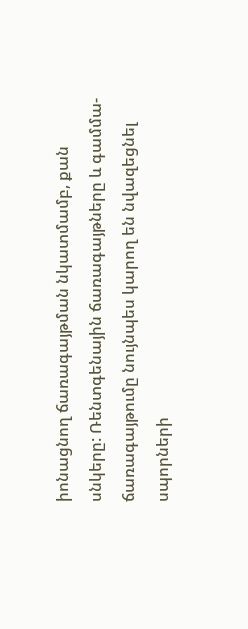իոնացնող ճառագայթման նկատմամբ, քան սնկերը: Ռենտգենային ճառագայթները և գամմա-ճառագայթումը նույնպես կարող են նվազեցնել սպորների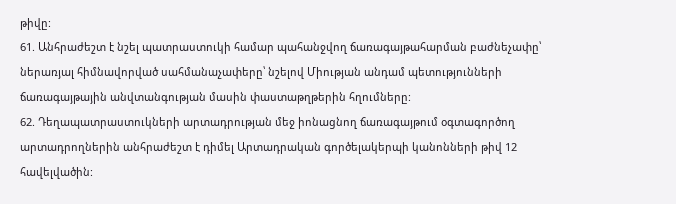թիվը:
61. Անհրաժեշտ է նշել պատրաստուկի համար պահանջվող ճառագայթահարման բաժնեչափը՝ ներառյալ հիմնավորված սահմանաչափերը՝ նշելով Միության անդամ պետությունների ճառագայթային անվտանգության մասին փաստաթղթերին հղումները:
62. Դեղապատրաստուկների արտադրության մեջ իոնացնող ճառագայթում օգտագործող արտադրողներին անհրաժեշտ է դիմել Արտադրական գործելակերպի կանոնների թիվ 12 հավելվածին: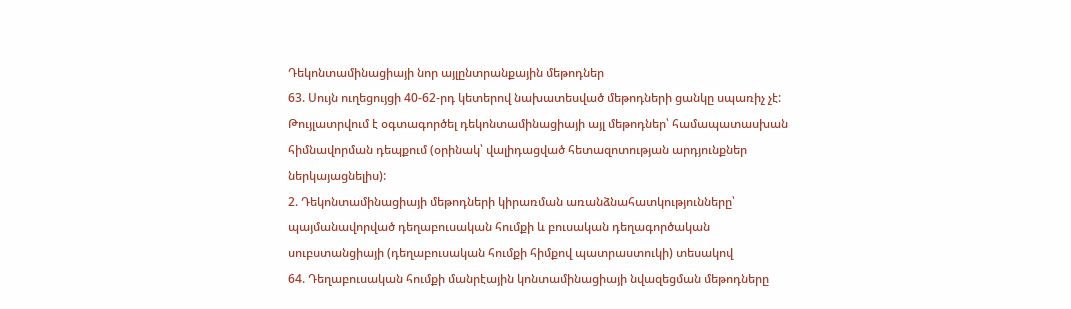Դեկոնտամինացիայի նոր այլընտրանքային մեթոդներ
63. Սույն ուղեցույցի 40-62-րդ կետերով նախատեսված մեթոդների ցանկը սպառիչ չէ: Թույլատրվում է օգտագործել դեկոնտամինացիայի այլ մեթոդներ՝ համապատասխան հիմնավորման դեպքում (օրինակ՝ վալիդացված հետազոտության արդյունքներ ներկայացնելիս):
2. Դեկոնտամինացիայի մեթոդների կիրառման առանձնահատկությունները՝ պայմանավորված դեղաբուսական հումքի և բուսական դեղագործական սուբստանցիայի (դեղաբուսական հումքի հիմքով պատրաստուկի) տեսակով
64. Դեղաբուսական հումքի մանրէային կոնտամինացիայի նվազեցման մեթոդները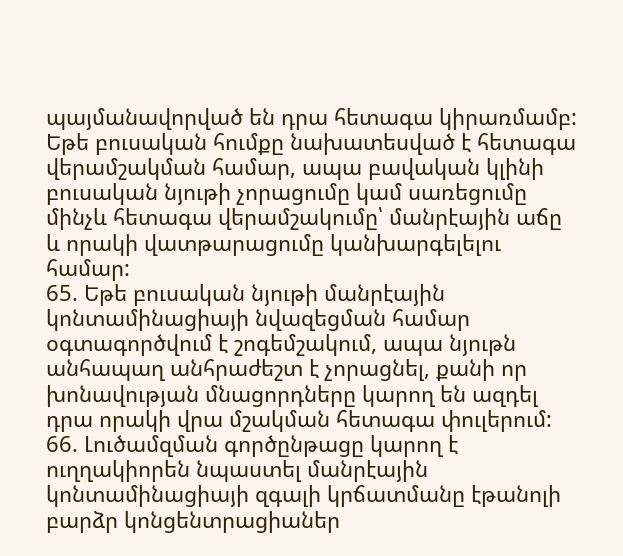պայմանավորված են դրա հետագա կիրառմամբ: Եթե բուսական հումքը նախատեսված է հետագա վերամշակման համար, ապա բավական կլինի բուսական նյութի չորացումը կամ սառեցումը մինչև հետագա վերամշակումը՝ մանրէային աճը և որակի վատթարացումը կանխարգելելու համար:
65. Եթե բուսական նյութի մանրէային կոնտամինացիայի նվազեցման համար օգտագործվում է շոգեմշակում, ապա նյութն անհապաղ անհրաժեշտ է չորացնել, քանի որ խոնավության մնացորդները կարող են ազդել դրա որակի վրա մշակման հետագա փուլերում:
66. Լուծամզման գործընթացը կարող է ուղղակիորեն նպաստել մանրէային կոնտամինացիայի զգալի կրճատմանը էթանոլի բարձր կոնցենտրացիաներ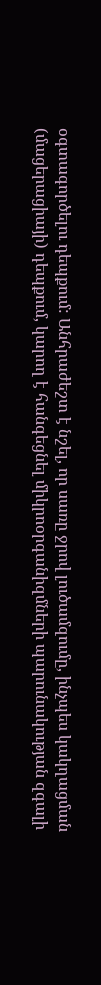օգտագործելու դեպքում: Անհրաժեշտ է նշել, որ սառը ջրով լուծամզումը, ինչպես կակղացման (մացերացիայի) դեպքում, կարող է հանգեցնել միկրոօրգանիզմների պարունակության զգալի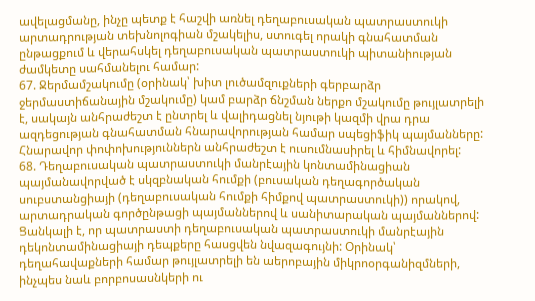ավելացմանը, ինչը պետք է հաշվի առնել դեղաբուսական պատրաստուկի արտադրության տեխնոլոգիան մշակելիս, ստուգել որակի գնահատման ընթացքում և վերահսկել դեղաբուսական պատրաստուկի պիտանիության ժամկետը սահմանելու համար:
67. Ջերմամշակումը (օրինակ՝ խիտ լուծամզուքների գերբարձր ջերմաստիճանային մշակումը) կամ բարձր ճնշման ներքո մշակումը թույլատրելի է, սակայն անհրաժեշտ է ընտրել և վալիդացնել նյութի կազմի վրա դրա ազդեցության գնահատման հնարավորության համար սպեցիֆիկ պայմանները: Հնարավոր փոփոխություններն անհրաժեշտ է ուսումնասիրել և հիմնավորել:
68. Դեղաբուսական պատրաստուկի մանրէային կոնտամինացիան պայմանավորված է սկզբնական հումքի (բուսական դեղագործական սուբստանցիայի (դեղաբուսական հումքի հիմքով պատրաստուկի)) որակով, արտադրական գործընթացի պայմաններով և սանիտարական պայմաններով: Ցանկալի է, որ պատրաստի դեղաբուսական պատրաստուկի մանրէային դեկոնտամինացիայի դեպքերը հասցվեն նվազագույնի: Օրինակ՝ դեղահավաքների համար թույլատրելի են աերոբային միկրոօրգանիզմների, ինչպես նաև բորբոսասնկերի ու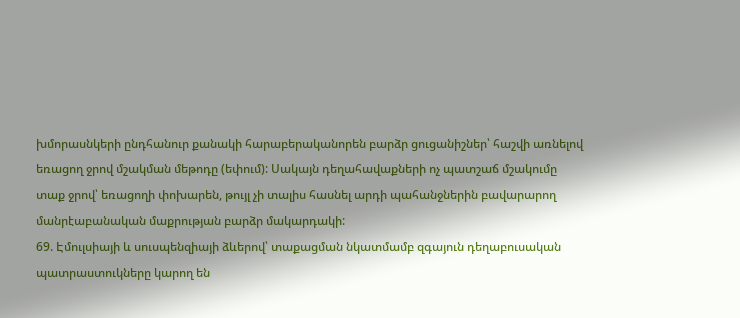խմորասնկերի ընդհանուր քանակի հարաբերականորեն բարձր ցուցանիշներ՝ հաշվի առնելով եռացող ջրով մշակման մեթոդը (եփում): Սակայն դեղահավաքների ոչ պատշաճ մշակումը տաք ջրով՝ եռացողի փոխարեն, թույլ չի տալիս հասնել արդի պահանջներին բավարարող մանրէաբանական մաքրության բարձր մակարդակի:
69. Էմուլսիայի և սուսպենզիայի ձևերով՝ տաքացման նկատմամբ զգայուն դեղաբուսական պատրաստուկները կարող են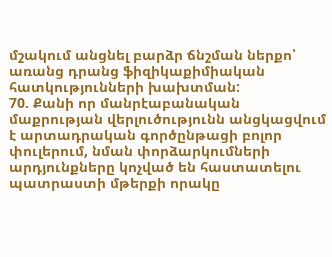մշակում անցնել բարձր ճնշման ներքո՝ առանց դրանց ֆիզիկաքիմիական հատկությունների խախտման:
70. Քանի որ մանրէաբանական մաքրության վերլուծությունն անցկացվում է արտադրական գործընթացի բոլոր փուլերում, նման փորձարկումների արդյունքները կոչված են հաստատելու պատրաստի մթերքի որակը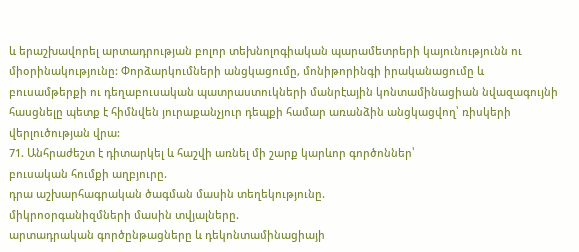և երաշխավորել արտադրության բոլոր տեխնոլոգիական պարամետրերի կայունությունն ու միօրինակությունը: Փորձարկումների անցկացումը, մոնիթորինգի իրականացումը և բուսամթերքի ու դեղաբուսական պատրաստուկների մանրէային կոնտամինացիան նվազագույնի հասցնելը պետք է հիմնվեն յուրաքանչյուր դեպքի համար առանձին անցկացվող՝ ռիսկերի վերլուծության վրա:
71. Անհրաժեշտ է դիտարկել և հաշվի առնել մի շարք կարևոր գործոններ՝
բուսական հումքի աղբյուրը.
դրա աշխարհագրական ծագման մասին տեղեկությունը.
միկրոօրգանիզմների մասին տվյալները.
արտադրական գործընթացները և դեկոնտամինացիայի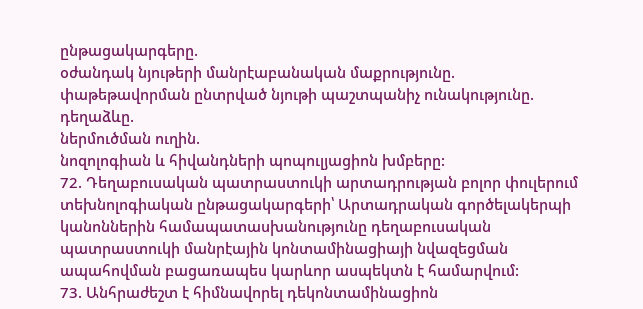ընթացակարգերը.
օժանդակ նյութերի մանրէաբանական մաքրությունը.
փաթեթավորման ընտրված նյութի պաշտպանիչ ունակությունը.
դեղաձևը.
ներմուծման ուղին.
նոզոլոգիան և հիվանդների պոպուլյացիոն խմբերը:
72. Դեղաբուսական պատրաստուկի արտադրության բոլոր փուլերում տեխնոլոգիական ընթացակարգերի՝ Արտադրական գործելակերպի կանոններին համապատասխանությունը դեղաբուսական պատրաստուկի մանրէային կոնտամինացիայի նվազեցման ապահովման բացառապես կարևոր ասպեկտն է համարվում:
73. Անհրաժեշտ է հիմնավորել դեկոնտամինացիոն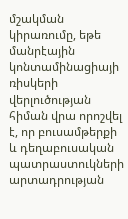մշակման կիրառումը, եթե մանրէային կոնտամինացիայի ռիսկերի վերլուծության հիման վրա որոշվել է, որ բուսամթերքի և դեղաբուսական պատրաստուկների արտադրության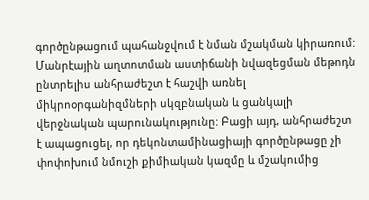գործընթացում պահանջվում է նման մշակման կիրառում: Մանրէային աղտոտման աստիճանի նվազեցման մեթոդն ընտրելիս անհրաժեշտ է հաշվի առնել միկրոօրգանիզմների սկզբնական և ցանկալի վերջնական պարունակությունը: Բացի այդ, անհրաժեշտ է ապացուցել, որ դեկոնտամինացիայի գործընթացը չի փոփոխում նմուշի քիմիական կազմը և մշակումից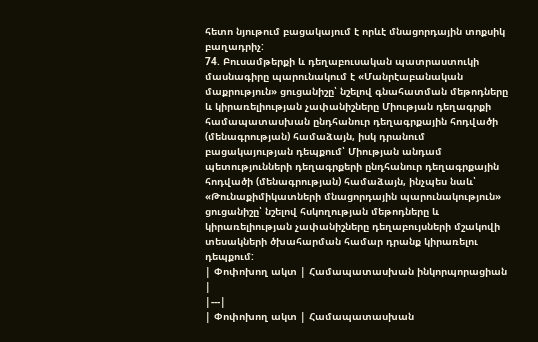հետո նյութում բացակայում է որևէ մնացորդային տոքսիկ բաղադրիչ:
74. Բուսամթերքի և դեղաբուսական պատրաստուկի մասնագիրը պարունակում է «Մանրէաբանական մաքրություն» ցուցանիշը՝ նշելով գնահատման մեթոդները և կիրառելիության չափանիշները Միության դեղագրքի համապատասխան ընդհանուր դեղագրքային հոդվածի (մենագրության) համաձայն, իսկ դրանում բացակայության դեպքում՝ Միության անդամ պետությունների դեղագրքերի ընդհանուր դեղագրքային հոդվածի (մենագրության) համաձայն, ինչպես նաև՝ «Թունաքիմիկատների մնացորդային պարունակություն» ցուցանիշը՝ նշելով հսկողության մեթոդները և կիրառելիության չափանիշները դեղաբույսների մշակովի տեսակների ծխահարման համար դրանք կիրառելու դեպքում:
| Փոփոխող ակտ | Համապատասխան ինկորպորացիան |
|---|
| Փոփոխող ակտ | Համապատասխան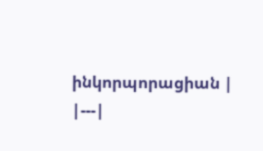ինկորպորացիան |
|---|